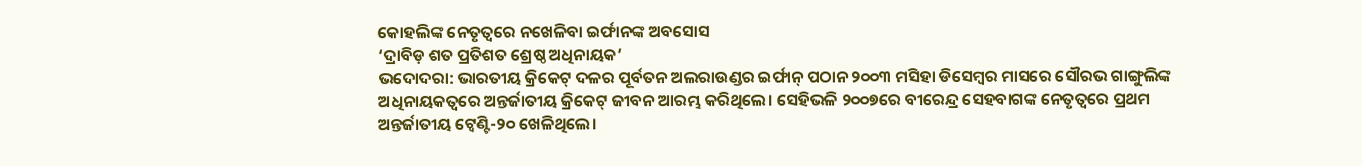କୋହଲିଙ୍କ ନେତୃତ୍ବରେ ନଖେଳିବା ଇର୍ଫାନଙ୍କ ଅବସୋସ
‘ଦ୍ରାବିଡ଼ ଶତ ପ୍ରତିଶତ ଶ୍ରେଷ୍ଠ ଅଧିନାୟକ’
ଭଦୋଦରା: ଭାରତୀୟ କ୍ରିକେଟ୍ ଦଳର ପୂର୍ବତନ ଅଲରାଉଣ୍ଡର ଇର୍ଫାନ୍ ପଠାନ ୨୦୦୩ ମସିହା ଡିସେମ୍ବର ମାସରେ ସୌରଭ ଗାଙ୍ଗୁଲିଙ୍କ ଅଧିନାୟକତ୍ବରେ ଅନ୍ତର୍ଜାତୀୟ କ୍ରିକେଟ୍ ଜୀବନ ଆରମ୍ଭ କରିଥିଲେ। ସେହିଭଳି ୨୦୦୭ରେ ବୀରେନ୍ଦ୍ର ସେହବାଗଙ୍କ ନେତୃତ୍ବରେ ପ୍ରଥମ ଅନ୍ତର୍ଜାତୀୟ ଟ୍ବେଣ୍ଟି-୨୦ ଖେଳିଥିଲେ।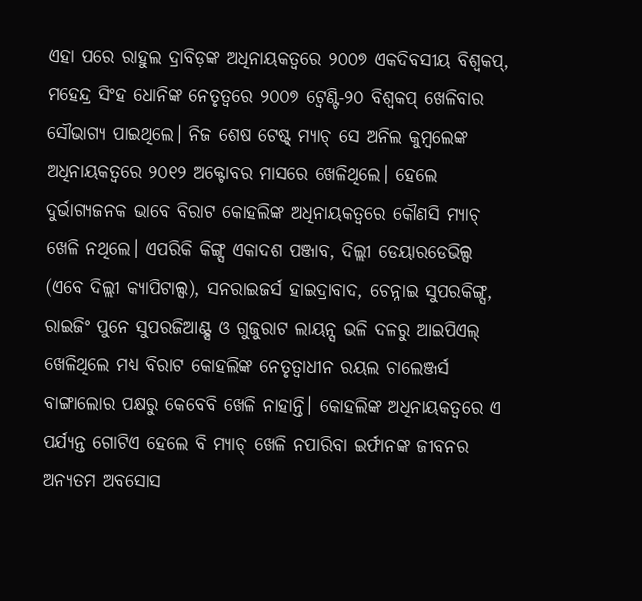ଏହା ପରେ ରାହୁଲ ଦ୍ରାବିଡ଼ଙ୍କ ଅଧିନାୟକତ୍ବରେ ୨୦୦୭ ଏକଦିବସୀୟ ବିଶ୍ବକପ୍, ମହେନ୍ଦ୍ର ସିଂହ ଧୋନିଙ୍କ ନେତୃତ୍ବରେ ୨୦୦୭ ଟ୍ବେଣ୍ଟି-୨୦ ବିଶ୍ବକପ୍ ଖେଳିବାର ସୌଭାଗ୍ୟ ପାଇଥିଲେ। ନିଜ ଶେଷ ଟେଷ୍ଟ୍ ମ୍ୟାଚ୍ ସେ ଅନିଲ କୁମ୍ବଲେଙ୍କ ଅଧିନାୟକତ୍ବରେ ୨୦୧୨ ଅକ୍ଟୋବର ମାସରେ ଖେଳିଥିଲେ। ହେଲେ ଦୁର୍ଭାଗ୍ୟଜନକ ଭାବେ ବିରାଟ କୋହଲିଙ୍କ ଅଧିନାୟକତ୍ବରେ କୌଣସି ମ୍ୟାଚ୍ ଖେଳି ନଥିଲେ। ଏପରିକି କିଙ୍ଗ୍ସ ଏକାଦଶ ପଞ୍ଜାବ, ଦିଲ୍ଲୀ ଡେୟାରଡେଭିଲ୍ସ (ଏବେ ଦିଲ୍ଲୀ କ୍ୟାପିଟାଲ୍ସ), ସନରାଇଜର୍ସ ହାଇଦ୍ରାବାଦ, ଚେନ୍ନାଇ ସୁପରକିଙ୍ଗ୍ସ, ରାଇଜିଂ ପୁନେ ସୁପରଜିଆଣ୍ଟ୍ସ ଓ ଗୁଜୁରାଟ ଲାୟନ୍ସ ଭଳି ଦଳରୁ ଆଇପିଏଲ୍ ଖେଳିଥିଲେ ମଧ୍ୟ ବିରାଟ କୋହଲିଙ୍କ ନେତୃତ୍ବାଧୀନ ରୟଲ ଚାଲେଞ୍ଜର୍ସ ବାଙ୍ଗାଲୋର ପକ୍ଷରୁ କେବେବି ଖେଳି ନାହାନ୍ତି। କୋହଲିଙ୍କ ଅଧିନାୟକତ୍ବରେ ଏ ପର୍ଯ୍ୟନ୍ତ ଗୋଟିଏ ହେଲେ ବି ମ୍ୟାଚ୍ ଖେଳି ନପାରିବା ଇର୍ଫାନଙ୍କ ଜୀବନର ଅନ୍ୟତମ ଅବସୋସ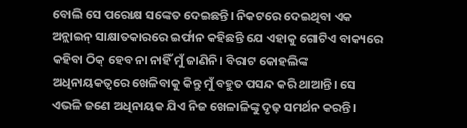ବୋଲି ସେ ପରୋକ୍ଷ ସଙ୍କେତ ଦେଇଛନ୍ତି। ନିକଟରେ ଦେଇଥିବା ଏକ ଅନ୍ଲାଇନ୍ ସାକ୍ଷାତକାରରେ ଇର୍ଫାନ କହିଛନ୍ତି ଯେ ଏହାକୁ ଗୋଟିଏ ବାକ୍ୟରେ କହିବା ଠିକ୍ ହେବ ନା ନାହିଁ ମୁଁ ଜାଣିନି। ବିରାଟ କୋହଲିଙ୍କ ଅଧିନାୟକତ୍ବରେ ଖେଳିବାକୁ କିନ୍ତୁ ମୁଁ ବହୁତ ପସନ୍ଦ କରି ଥାଆନ୍ତି। ସେ ଏଭଳି ଜଣେ ଅଧିନାୟକ ଯିଏ ନିଜ ଖେଳାଳିଙ୍କୁ ଦୃଢ଼ ସମର୍ଥନ କରନ୍ତି।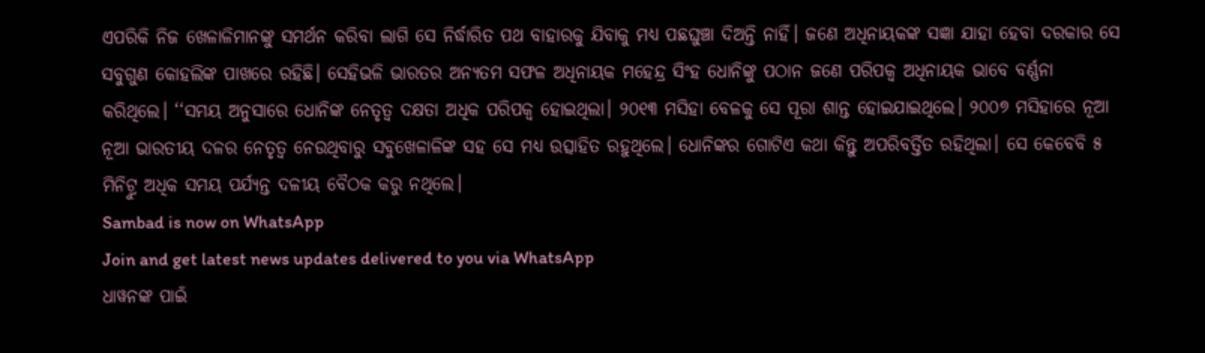ଏପରିକି ନିଜ ଖେଳାଳିମାନଙ୍କୁ ସମର୍ଥନ କରିବା ଲାଗି ସେ ନିର୍ଦ୍ଧାରିତ ପଥ ବାହାରକୁ ଯିବାକୁ ମଧ୍ୟ ପଛଘୁଞ୍ଚା ଦିଅନ୍ତି ନାହିଁ। ଜଣେ ଅଧିନାୟକଙ୍କ ସଜ୍ଞା ଯାହା ହେବା ଦରକାର ସେ ସବୁଗୁଣ କୋହଲିଙ୍କ ପାଖରେ ରହିଛି। ସେହିଭଳି ଭାରତର ଅନ୍ୟତମ ସଫଳ ଅଧିନାୟକ ମହେନ୍ଦ୍ର ସିଂହ ଧୋନିଙ୍କୁ ପଠାନ ଜଣେ ପରିପକ୍ବ ଅଧିନାୟକ ଭାବେ ବର୍ଣ୍ଣନା କରିଥିଲେ। ‘‘ସମୟ ଅନୁସାରେ ଧୋନିଙ୍କ ନେତୃତ୍ବ ଦକ୍ଷତା ଅଧିକ ପରିପକ୍ବ ହୋଇଥିଲା। ୨୦୧୩ ମସିହା ବେଳକୁ ସେ ପୂରା ଶାନ୍ତ ହୋଇଯାଇଥିଲେ। ୨୦୦୭ ମସିହାରେ ନୂଆ ନୂଆ ଭାରତୀୟ ଦଳର ନେତୃତ୍ବ ନେଉଥିବାରୁ ସବୁଖେଳାଳିଙ୍କ ସହ ସେ ମଧ୍ୟ ଉତ୍ସାହିତ ରହୁଥିଲେ। ଧୋନିଙ୍କର ଗୋଟିଏ କଥା କିନ୍ତୁ ଅପରିବର୍ତ୍ତିତ ରହିଥିଲା। ସେ କେବେବି ୫ ମିନିଟ୍ରୁ ଅଧିକ ସମୟ ପର୍ଯ୍ୟନ୍ତ ଦଳୀୟ ବୈଠକ କରୁ ନଥିଲେ।
Sambad is now on WhatsApp
Join and get latest news updates delivered to you via WhatsApp
ଧାୱନଙ୍କ ପାଇଁ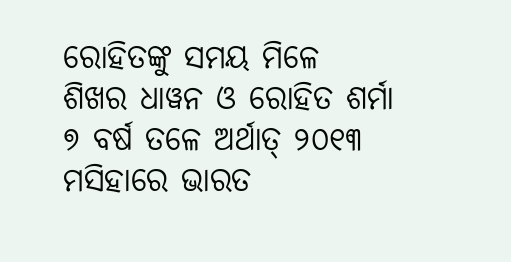ରୋହିତଙ୍କୁ ସମୟ ମିଳେ
ଶିଖର ଧାୱନ ଓ ରୋହିତ ଶର୍ମା ୭ ବର୍ଷ ତଳେ ଅର୍ଥାତ୍ ୨୦୧୩ ମସିହାରେ ଭାରତ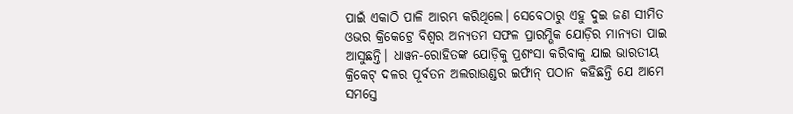ପାଇଁ ଏକାଠି ପାଳି ଆରମ୍ଭ କରିଥିଲେ। ସେବେଠାରୁ ଏହୁ ଦୁଇ ଜଣ ସୀମିତ ଓଭର କ୍ରିକେଟ୍ରେ ବିଶ୍ବର ଅନ୍ୟତମ ସଫଳ ପ୍ରାରମ୍ଭିକ ଯୋଡ଼ିର ମାନ୍ୟତା ପାଇ ଆସୁଛନ୍ତି। ଧାୱନ-ରୋହିତଙ୍କ ଯୋଡ଼ିକୁ ପ୍ରଶଂସା କରିବାକୁ ଯାଇ ଭାରତୀୟ କ୍ରିକେଟ୍ ଦଳର ପୂର୍ବତନ ଅଲରାଉଣ୍ଡର ଇର୍ଫାନ୍ ପଠାନ କହିଛନ୍ତି ଯେ ଆମେ ସମସ୍ତେ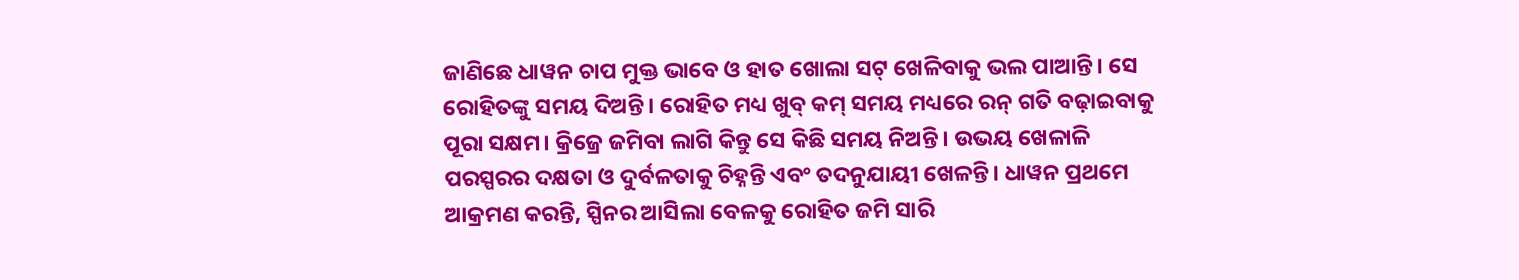ଜାଣିଛେ ଧାୱନ ଚାପ ମୁକ୍ତ ଭାବେ ଓ ହାତ ଖୋଲା ସଟ୍ ଖେଳିବାକୁ ଭଲ ପାଆନ୍ତି। ସେ ରୋହିତଙ୍କୁ ସମୟ ଦିଅନ୍ତି। ରୋହିତ ମଧ୍ୟ ଖୁବ୍ କମ୍ ସମୟ ମଧ୍ୟରେ ରନ୍ ଗତି ବଢ଼ାଇବାକୁ ପୂରା ସକ୍ଷମ। କ୍ରିଜ୍ରେ ଜମିବା ଲାଗି କିନ୍ତୁ ସେ କିଛି ସମୟ ନିଅନ୍ତି। ଉଭୟ ଖେଳାଳି ପରସ୍ପରର ଦକ୍ଷତା ଓ ଦୁର୍ବଳତାକୁ ଚିହ୍ନନ୍ତି ଏବଂ ତଦନୁଯାୟୀ ଖେଳନ୍ତି। ଧାୱନ ପ୍ରଥମେ ଆକ୍ରମଣ କରନ୍ତି, ସ୍ପିନର ଆସିଲା ବେଳକୁ ରୋହିତ ଜମି ସାରି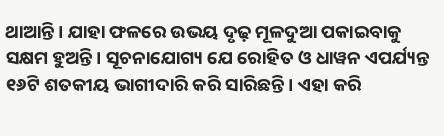ଥାଆନ୍ତି। ଯାହା ଫଳରେ ଉଭୟ ଦୃଢ଼ ମୂଳଦୁଆ ପକାଇବାକୁ ସକ୍ଷମ ହୁଅନ୍ତି। ସୂଚନାଯୋଗ୍ୟ ଯେ ରୋହିତ ଓ ଧାୱନ ଏପର୍ଯ୍ୟନ୍ତ ୧୬ଟି ଶତକୀୟ ଭାଗୀଦାରି କରି ସାରିଛନ୍ତି। ଏହା କରି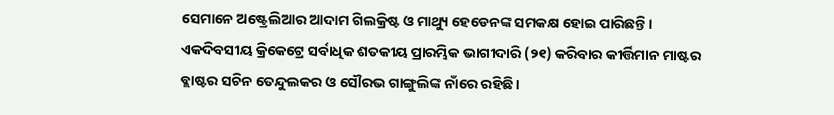ସେମାନେ ଅଷ୍ଟ୍ରେଲିଆର ଆଦାମ ଗିଲକ୍ରିଷ୍ଟ ଓ ମାଥ୍ୟୁ ହେଡେନଙ୍କ ସମକକ୍ଷ ହୋଇ ପାରିଛନ୍ତି। ଏକଦିବସୀୟ କ୍ରିକେଟ୍ରେ ସର୍ବାଧିକ ଶତକୀୟ ପ୍ରାରମ୍ଭିକ ଭାଗୀଦାରି (୨୧) କରିବାର କୀର୍ତ୍ତିମାନ ମାଷ୍ଟର ବ୍ଲାଷ୍ଟର ସଚିନ ତେନ୍ଦୁଲକର ଓ ସୌରଭ ଗାଙ୍ଗୁଲିଙ୍କ ନାଁରେ ରହିଛି।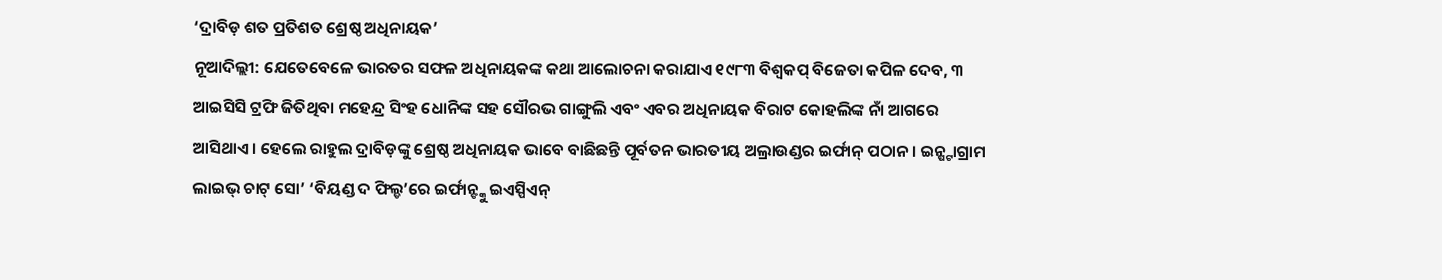‘ଦ୍ରାବିଡ଼ ଶତ ପ୍ରତିଶତ ଶ୍ରେଷ୍ଠ ଅଧିନାୟକ’
ନୂଆଦିଲ୍ଲୀ: ଯେତେବେଳେ ଭାରତର ସଫଳ ଅଧିନାୟକଙ୍କ କଥା ଆଲୋଚନା କରାଯାଏ ୧୯୮୩ ବିଶ୍ବକପ୍ ବିଜେତା କପିଳ ଦେବ, ୩ ଆଇସିସି ଟ୍ରଫି ଜିତିଥିବା ମହେନ୍ଦ୍ର ସିଂହ ଧୋନିଙ୍କ ସହ ସୌରଭ ଗାଙ୍ଗୁଲି ଏବଂ ଏବର ଅଧିନାୟକ ବିରାଟ କୋହଲିଙ୍କ ନାଁ ଆଗରେ ଆସିଥାଏ। ହେଲେ ରାହୁଲ ଦ୍ରାବିଡ଼ଙ୍କୁ ଶ୍ରେଷ୍ଠ ଅଧିନାୟକ ଭାବେ ବାଛିଛନ୍ତି ପୂର୍ବତନ ଭାରତୀୟ ଅଲ୍ରାଉଣ୍ଡର ଇର୍ଫାନ୍ ପଠାନ। ଇନ୍ଷ୍ଟାଗ୍ରାମ ଲାଇଭ୍ ଚାଟ୍ ସୋ’ ‘ବିୟଣ୍ଡ ଦ ଫିଲ୍ଡ’ରେ ଇର୍ଫାନ୍ଙ୍କୁ ଇଏସ୍ପିଏନ୍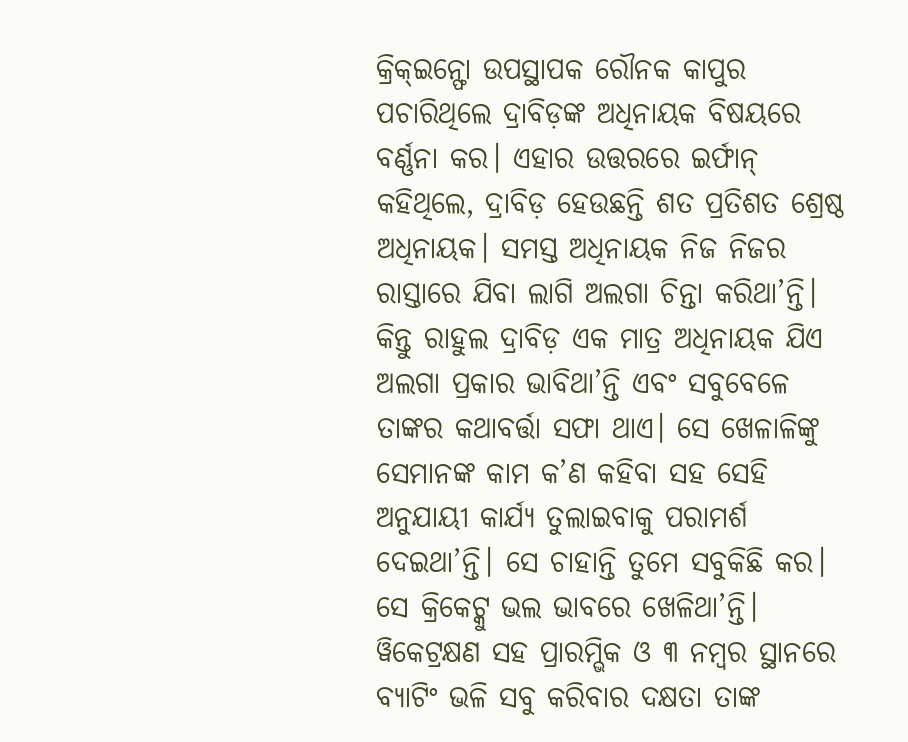କ୍ରିକ୍ଇନ୍ଫୋ ଉପସ୍ଥାପକ ରୌନକ କାପୁର ପଚାରିଥିଲେ ଦ୍ରାବିଡ଼ଙ୍କ ଅଧିନାୟକ ବିଷୟରେ ବର୍ଣ୍ଣନା କର। ଏହାର ଉତ୍ତରରେ ଇର୍ଫାନ୍ କହିଥିଲେ, ଦ୍ରାବିଡ଼ ହେଉଛନ୍ତି ଶତ ପ୍ରତିଶତ ଶ୍ରେଷ୍ଠ ଅଧିନାୟକ। ସମସ୍ତ ଅଧିନାୟକ ନିଜ ନିଜର ରାସ୍ତାରେ ଯିବା ଲାଗି ଅଲଗା ଚିନ୍ତା କରିଥା’ନ୍ତି। କିନ୍ତୁ ରାହୁଲ ଦ୍ରାବିଡ଼ ଏକ ମାତ୍ର ଅଧିନାୟକ ଯିଏ ଅଲଗା ପ୍ରକାର ଭାବିଥା’ନ୍ତି ଏବଂ ସବୁବେଳେ ତାଙ୍କର କଥାବର୍ତ୍ତା ସଫା ଥାଏ। ସେ ଖେଳାଳିଙ୍କୁ ସେମାନଙ୍କ କାମ କ’ଣ କହିବା ସହ ସେହି ଅନୁଯାୟୀ କାର୍ଯ୍ୟ ତୁଲାଇବାକୁ ପରାମର୍ଶ ଦେଇଥା’ନ୍ତି। ସେ ଚାହାନ୍ତି ତୁମେ ସବୁକିଛି କର। ସେ କ୍ରିକେଟ୍କୁ ଭଲ ଭାବରେ ଖେଳିଥା’ନ୍ତି। ୱିକେଟ୍ରକ୍ଷଣ ସହ ପ୍ରାରମ୍ଭିକ ଓ ୩ ନମ୍ବର ସ୍ଥାନରେ ବ୍ୟାଟିଂ ଭଳି ସବୁ କରିବାର ଦକ୍ଷତା ତାଙ୍କ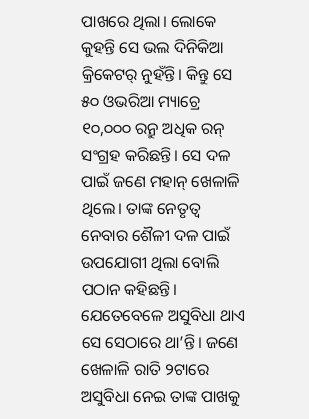ପାଖରେ ଥିଲା। ଲୋକେ କୁହନ୍ତି ସେ ଭଲ ଦିନିକିଆ କ୍ରିକେଟର୍ ନୁହଁନ୍ତି। କିନ୍ତୁ ସେ ୫୦ ଓଭରିଆ ମ୍ୟାଚ୍ରେ ୧୦,୦୦୦ ରନ୍ରୁ ଅଧିକ ରନ୍ ସଂଗ୍ରହ କରିଛନ୍ତି। ସେ ଦଳ ପାଇଁ ଜଣେ ମହାନ୍ ଖେଳାଳି ଥିଲେ। ତାଙ୍କ ନେତୃତ୍ବ ନେବାର ଶୈଳୀ ଦଳ ପାଇଁ ଉପଯୋଗୀ ଥିଲା ବୋଲି ପଠାନ କହିଛନ୍ତି। ଯେତେବେଳେ ଅସୁବିଧା ଥାଏ ସେ ସେଠାରେ ଥା’ନ୍ତି। ଜଣେ ଖେଳାଳି ରାତି ୨ଟାରେ ଅସୁବିଧା ନେଇ ତାଙ୍କ ପାଖକୁ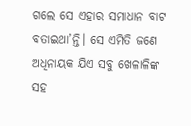ଗଲେ ସେ ଏହାର ସମାଧାନ ବାଟ ବତାଇଥା’ନ୍ତି। ସେ ଏମିତି ଜଣେ ଅଧିନାୟକ ଯିଏ ସବୁ ଖେଳାଳିଙ୍କ ସହ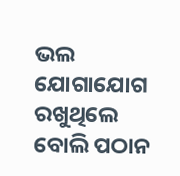ଭଲ ଯୋଗାଯୋଗ ରଖୁଥିଲେ ବୋଲି ପଠାନ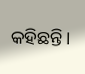କହିଛନ୍ତି।